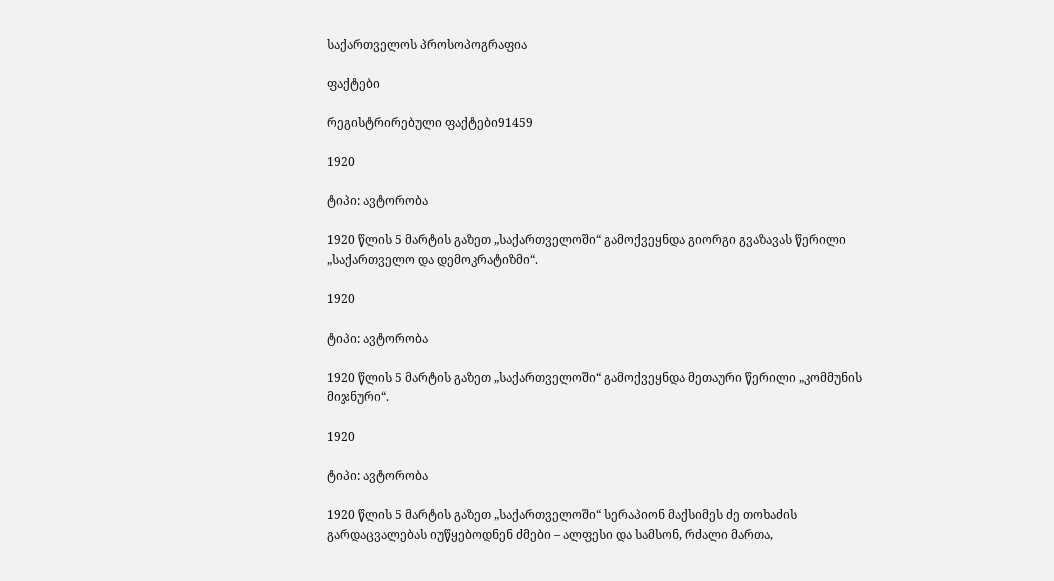საქართველოს პროსოპოგრაფია

ფაქტები

რეგისტრირებული ფაქტები91459

1920

ტიპი: ავტორობა

1920 წლის 5 მარტის გაზეთ „საქართველოში“ გამოქვეყნდა გიორგი გვაზავას წერილი „საქართველო და დემოკრატიზმი“.

1920

ტიპი: ავტორობა

1920 წლის 5 მარტის გაზეთ „საქართველოში“ გამოქვეყნდა მეთაური წერილი „კომმუნის მიჯნური“.

1920

ტიპი: ავტორობა

1920 წლის 5 მარტის გაზეთ „საქართველოში“ სერაპიონ მაქსიმეს ძე თოხაძის გარდაცვალებას იუწყებოდნენ ძმები – ალფესი და სამსონ, რძალი მართა,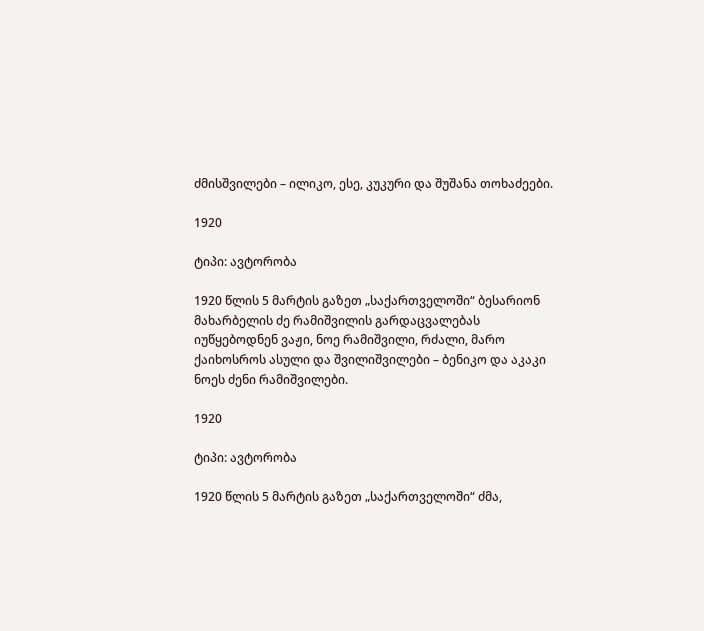ძმისშვილები – ილიკო, ესე, კუკური და შუშანა თოხაძეები.

1920

ტიპი: ავტორობა

1920 წლის 5 მარტის გაზეთ „საქართველოში“ ბესარიონ მახარბელის ძე რამიშვილის გარდაცვალებას იუწყებოდნენ ვაჟი, ნოე რამიშვილი, რძალი, მარო ქაიხოსროს ასული და შვილიშვილები – ბენიკო და აკაკი ნოეს ძენი რამიშვილები.

1920

ტიპი: ავტორობა

1920 წლის 5 მარტის გაზეთ „საქართველოში“ ძმა,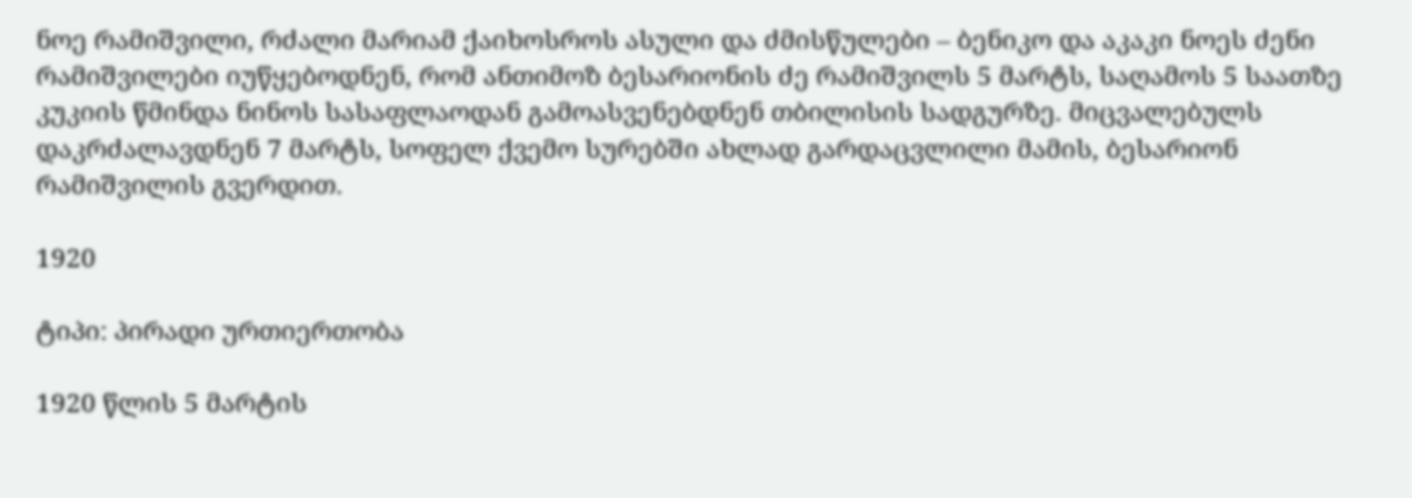ნოე რამიშვილი, რძალი მარიამ ქაიხოსროს ასული და ძმისწულები – ბენიკო და აკაკი ნოეს ძენი რამიშვილები იუწყებოდნენ, რომ ანთიმოზ ბესარიონის ძე რამიშვილს 5 მარტს, საღამოს 5 საათზე კუკიის წმინდა ნინოს სასაფლაოდან გამოასვენებდნენ თბილისის სადგურზე. მიცვალებულს დაკრძალავდნენ 7 მარტს, სოფელ ქვემო სურებში ახლად გარდაცვლილი მამის, ბესარიონ რამიშვილის გვერდით.

1920

ტიპი: პირადი ურთიერთობა

1920 წლის 5 მარტის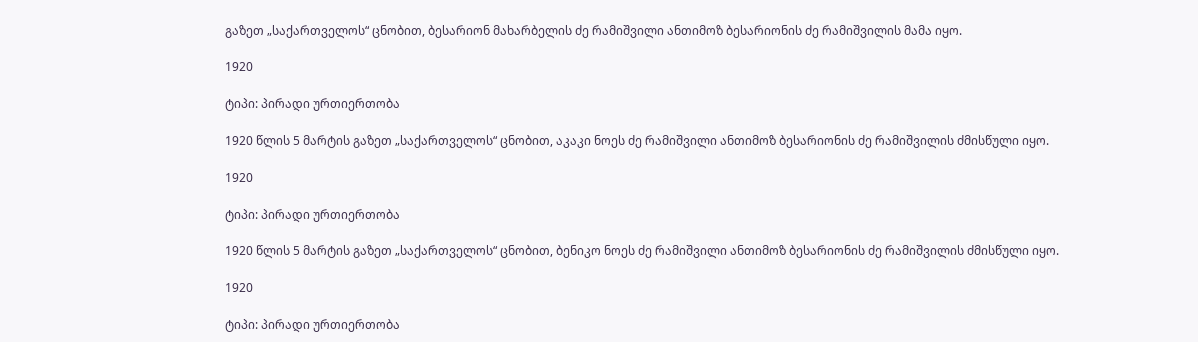გაზეთ „საქართველოს“ ცნობით, ბესარიონ მახარბელის ძე რამიშვილი ანთიმოზ ბესარიონის ძე რამიშვილის მამა იყო.

1920

ტიპი: პირადი ურთიერთობა

1920 წლის 5 მარტის გაზეთ „საქართველოს“ ცნობით, აკაკი ნოეს ძე რამიშვილი ანთიმოზ ბესარიონის ძე რამიშვილის ძმისწული იყო.

1920

ტიპი: პირადი ურთიერთობა

1920 წლის 5 მარტის გაზეთ „საქართველოს“ ცნობით, ბენიკო ნოეს ძე რამიშვილი ანთიმოზ ბესარიონის ძე რამიშვილის ძმისწული იყო.

1920

ტიპი: პირადი ურთიერთობა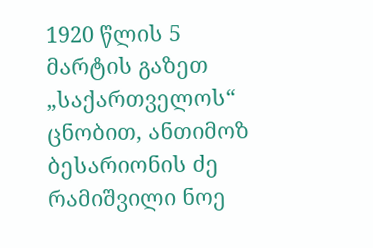1920 წლის 5 მარტის გაზეთ „საქართველოს“ ცნობით, ანთიმოზ ბესარიონის ძე რამიშვილი ნოე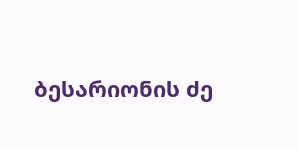ბესარიონის ძე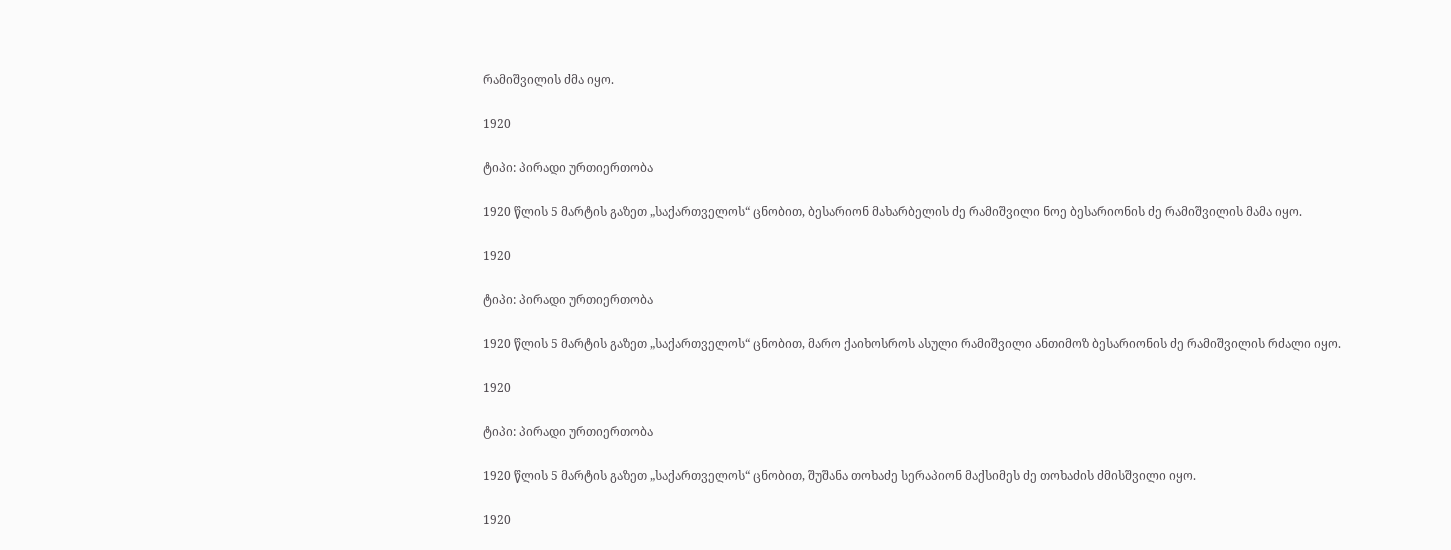რამიშვილის ძმა იყო.

1920

ტიპი: პირადი ურთიერთობა

1920 წლის 5 მარტის გაზეთ „საქართველოს“ ცნობით, ბესარიონ მახარბელის ძე რამიშვილი ნოე ბესარიონის ძე რამიშვილის მამა იყო.

1920

ტიპი: პირადი ურთიერთობა

1920 წლის 5 მარტის გაზეთ „საქართველოს“ ცნობით, მარო ქაიხოსროს ასული რამიშვილი ანთიმოზ ბესარიონის ძე რამიშვილის რძალი იყო.

1920

ტიპი: პირადი ურთიერთობა

1920 წლის 5 მარტის გაზეთ „საქართველოს“ ცნობით, შუშანა თოხაძე სერაპიონ მაქსიმეს ძე თოხაძის ძმისშვილი იყო.

1920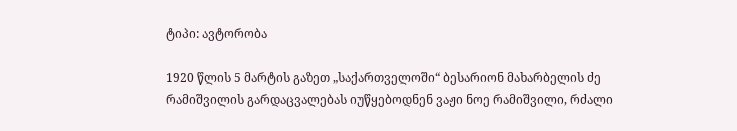ტიპი: ავტორობა

1920 წლის 5 მარტის გაზეთ „საქართველოში“ ბესარიონ მახარბელის ძე რამიშვილის გარდაცვალებას იუწყებოდნენ ვაჟი ნოე რამიშვილი, რძალი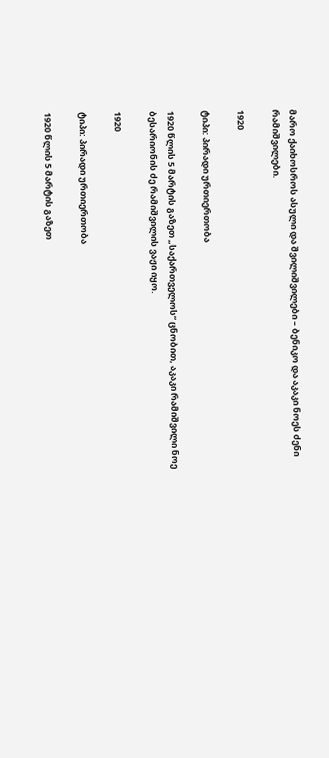მარო ქაიხოსროს ასული და შვილიშვილები – ბენიკო და აკაკი ნოეს ძენი რამიშვილები.

1920

ტიპი: პირადი ურთიერთობა

1920 წლის 5 მარტის გაზეთ „საქართველოს“ ცნობით, აკაკი რამიშვილი ნოე ბესარიონის ძე რამიშვილის ვაჟი იყო.

1920

ტიპი: პირადი ურთიერთობა

1920 წლის 5 მარტის გაზეთ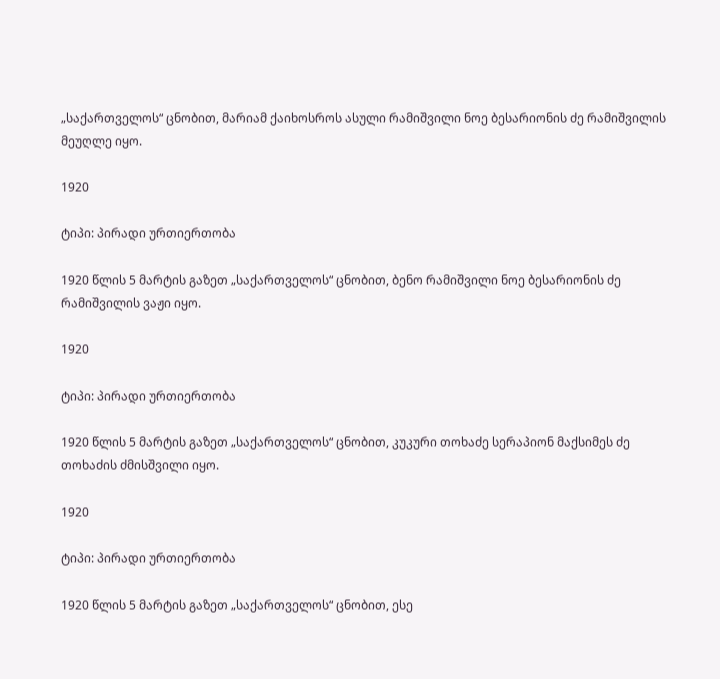„საქართველოს“ ცნობით, მარიამ ქაიხოსროს ასული რამიშვილი ნოე ბესარიონის ძე რამიშვილის მეუღლე იყო.

1920

ტიპი: პირადი ურთიერთობა

1920 წლის 5 მარტის გაზეთ „საქართველოს“ ცნობით, ბენო რამიშვილი ნოე ბესარიონის ძე რამიშვილის ვაჟი იყო.

1920

ტიპი: პირადი ურთიერთობა

1920 წლის 5 მარტის გაზეთ „საქართველოს“ ცნობით, კუკური თოხაძე სერაპიონ მაქსიმეს ძე თოხაძის ძმისშვილი იყო.

1920

ტიპი: პირადი ურთიერთობა

1920 წლის 5 მარტის გაზეთ „საქართველოს“ ცნობით, ესე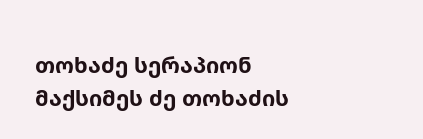თოხაძე სერაპიონ მაქსიმეს ძე თოხაძის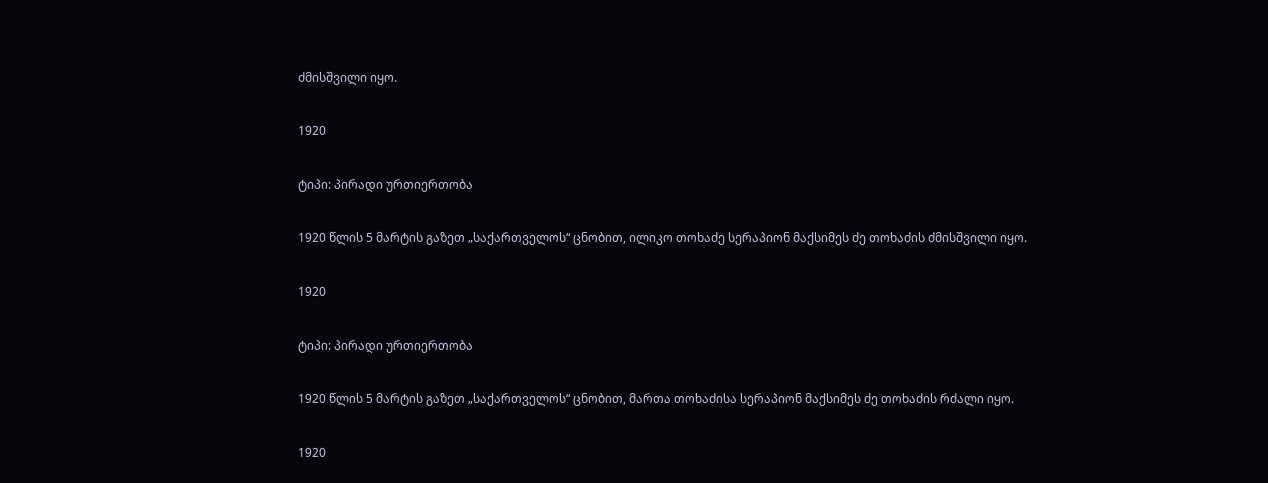ძმისშვილი იყო.

1920

ტიპი: პირადი ურთიერთობა

1920 წლის 5 მარტის გაზეთ „საქართველოს“ ცნობით, ილიკო თოხაძე სერაპიონ მაქსიმეს ძე თოხაძის ძმისშვილი იყო.

1920

ტიპი: პირადი ურთიერთობა

1920 წლის 5 მარტის გაზეთ „საქართველოს“ ცნობით, მართა თოხაძისა სერაპიონ მაქსიმეს ძე თოხაძის რძალი იყო.

1920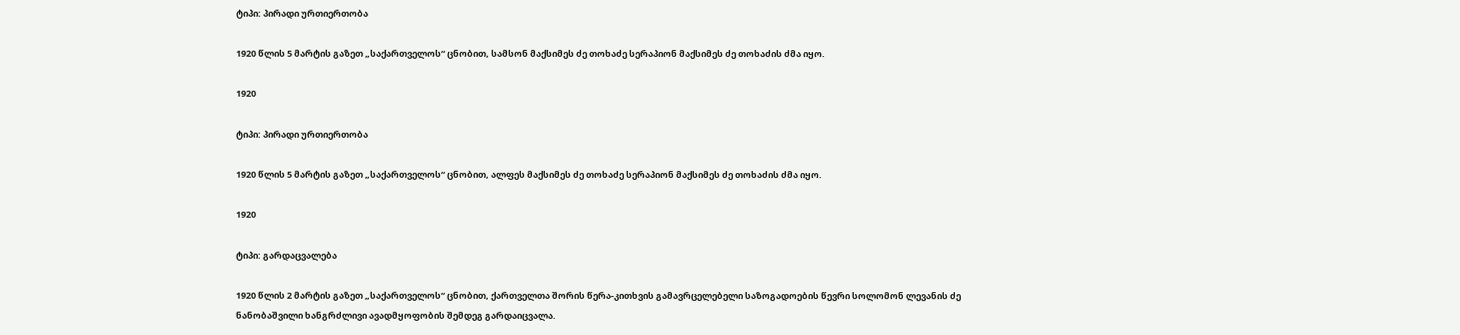ტიპი: პირადი ურთიერთობა

1920 წლის 5 მარტის გაზეთ „საქართველოს“ ცნობით, სამსონ მაქსიმეს ძე თოხაძე სერაპიონ მაქსიმეს ძე თოხაძის ძმა იყო.

1920

ტიპი: პირადი ურთიერთობა

1920 წლის 5 მარტის გაზეთ „საქართველოს“ ცნობით, ალფეს მაქსიმეს ძე თოხაძე სერაპიონ მაქსიმეს ძე თოხაძის ძმა იყო.

1920

ტიპი: გარდაცვალება

1920 წლის 2 მარტის გაზეთ „საქართველოს“ ცნობით, ქართველთა შორის წერა-კითხვის გამავრცელებელი საზოგადოების წევრი სოლომონ ლევანის ძე ნანობაშვილი ხანგრძლივი ავადმყოფობის შემდეგ გარდაიცვალა.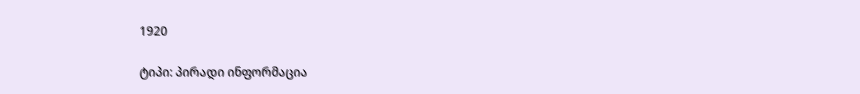1920

ტიპი: პირადი ინფორმაცია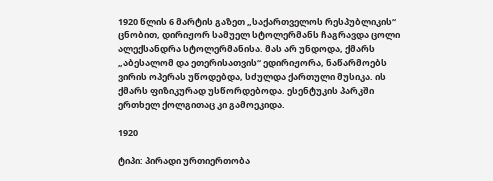1920 წლის 6 მარტის გაზეთ „საქართველოს რესპუბლიკის“ ცნობით, დირიჟორ სამუელ სტოლერმანს ჩაგრავდა ცოლი ალექსანდრა სტოლერმანისა. მას არ უნდოდა, ქმარს „აბესალომ და ეთერისათვის“ ედირიჟორა, ნაწარმოებს ვირის ოპერას უწოდებდა, სძულდა ქართული მუსიკა. ის ქმარს ფიზიკურად უსწორდებოდა. ესენტუკის პარკში ერთხელ ქოლგითაც კი გამოეკიდა.

1920

ტიპი: პირადი ურთიერთობა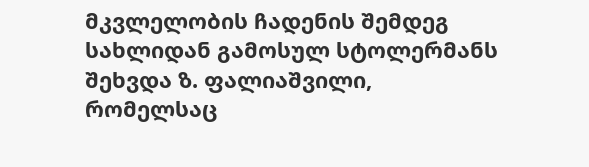მკვლელობის ჩადენის შემდეგ სახლიდან გამოსულ სტოლერმანს შეხვდა ზ. ფალიაშვილი, რომელსაც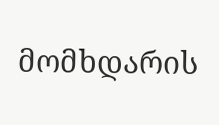მომხდარის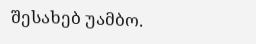შესახებ უამბო.